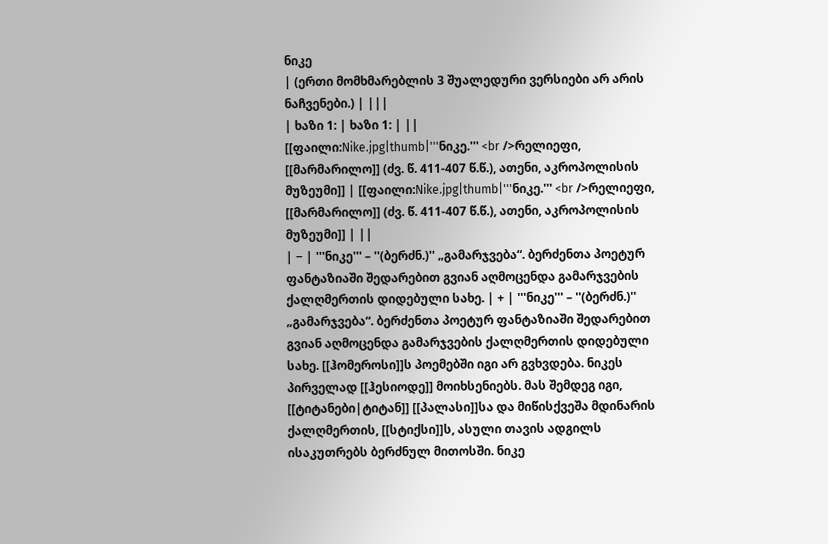ნიკე
| (ერთი მომხმარებლის 3 შუალედური ვერსიები არ არის ნაჩვენები.) | |||
| ხაზი 1: | ხაზი 1: | ||
[[ფაილი:Nike.jpg|thumb|'''ნიკე.''' <br />რელიეფი, [[მარმარილო]] (ძვ. წ. 411-407 წ.წ.), ათენი, აკროპოლისის მუზეუმი]] | [[ფაილი:Nike.jpg|thumb|'''ნიკე.''' <br />რელიეფი, [[მარმარილო]] (ძვ. წ. 411-407 წ.წ.), ათენი, აკროპოლისის მუზეუმი]] | ||
| − | '''ნიკე''' – ''(ბერძნ.)'' „გამარჯვება“. ბერძენთა პოეტურ ფანტაზიაში შედარებით გვიან აღმოცენდა გამარჯვების ქალღმერთის დიდებული სახე. | + | '''ნიკე''' – ''(ბერძნ.)'' „გამარჯვება“. ბერძენთა პოეტურ ფანტაზიაში შედარებით გვიან აღმოცენდა გამარჯვების ქალღმერთის დიდებული სახე. [[ჰომეროსი]]ს პოემებში იგი არ გვხვდება. ნიკეს პირველად [[ჰესიოდე]] მოიხსენიებს. მას შემდეგ იგი, [[ტიტანები|ტიტან]] [[პალასი]]სა და მიწისქვეშა მდინარის ქალღმერთის, [[სტიქსი]]ს, ასული თავის ადგილს ისაკუთრებს ბერძნულ მითოსში. ნიკე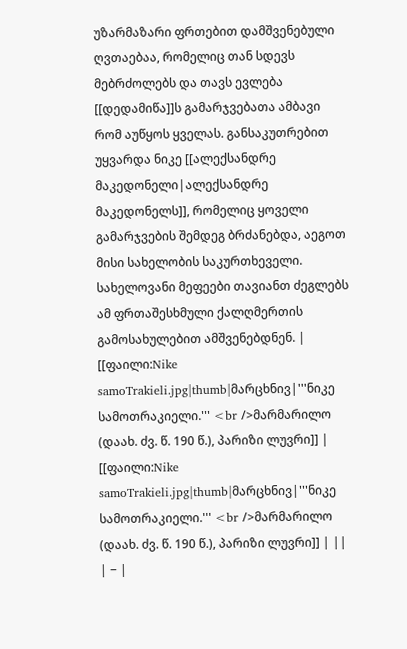უზარმაზარი ფრთებით დამშვენებული ღვთაებაა, რომელიც თან სდევს მებრძოლებს და თავს ევლება [[დედამიწა]]ს გამარჯვებათა ამბავი რომ აუწყოს ყველას. განსაკუთრებით უყვარდა ნიკე [[ალექსანდრე მაკედონელი|ალექსანდრე მაკედონელს]], რომელიც ყოველი გამარჯვების შემდეგ ბრძანებდა, აეგოთ მისი სახელობის საკურთხეველი. სახელოვანი მეფეები თავიანთ ძეგლებს ამ ფრთაშესხმული ქალღმერთის გამოსახულებით ამშვენებდნენ. |
[[ფაილი:Nike samoTrakieli.jpg|thumb|მარცხნივ|'''ნიკე სამოთრაკიელი.''' <br />მარმარილო (დაახ. ძვ. წ. 190 წ.), პარიზი ლუვრი]] | [[ფაილი:Nike samoTrakieli.jpg|thumb|მარცხნივ|'''ნიკე სამოთრაკიელი.''' <br />მარმარილო (დაახ. ძვ. წ. 190 წ.), პარიზი ლუვრი]] | ||
| − |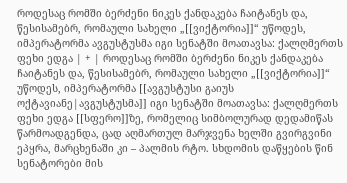როდესაც რომში ბერძენი ნიკეს ქანდაკება ჩაიტანეს და, წესისამებრ, რომაული სახელი „[[ვიქტორია]]“ უწოდეს, იმპერატორმა ავგუსტუსმა იგი სენატში მოათავსა: ქალღმერთს ფეხი ედგა | + | როდესაც რომში ბერძენი ნიკეს ქანდაკება ჩაიტანეს და, წესისამებრ, რომაული სახელი „[[ვიქტორია]]“ უწოდეს, იმპერატორმა [[ავგუსტუსი გაიუს ოქტავიანე|ავგუსტუსმა]] იგი სენატში მოათავსა: ქალღმერთს ფეხი ედგა [[სფერო]]ზე, რომელიც სიმბოლურად დედამიწას წარმოადგენდა, ცად აღმართულ მარჯვენა ხელში გვირგვინი ეპყრა, მარცხენაში კი – პალმის რტო. სხდომის დაწყების წინ სენატორები მის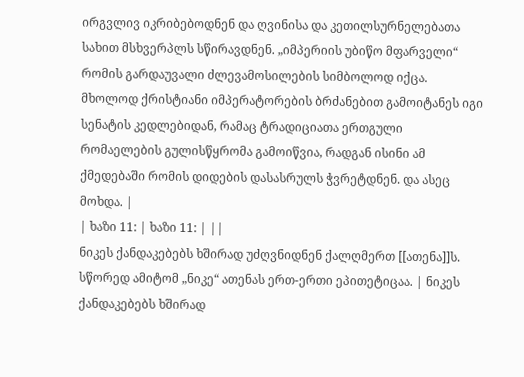ირგვლივ იკრიბებოდნენ და ღვინისა და კეთილსურნელებათა სახით მსხვერპლს სწირავდნენ. „იმპერიის უბიწო მფარველი“ რომის გარდაუვალი ძლევამოსილების სიმბოლოდ იქცა. მხოლოდ ქრისტიანი იმპერატორების ბრძანებით გამოიტანეს იგი სენატის კედლებიდან, რამაც ტრადიციათა ერთგული რომაელების გულისწყრომა გამოიწვია, რადგან ისინი ამ ქმედებაში რომის დიდების დასასრულს ჭვრეტდნენ. და ასეც მოხდა. |
| ხაზი 11: | ხაზი 11: | ||
ნიკეს ქანდაკებებს ხშირად უძღვნიდნენ ქალღმერთ [[ათენა]]ს. სწორედ ამიტომ „ნიკე“ ათენას ერთ-ერთი ეპითეტიცაა. | ნიკეს ქანდაკებებს ხშირად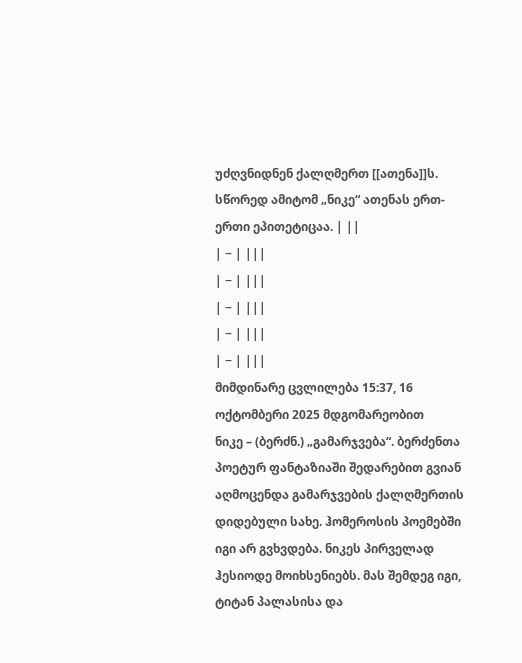უძღვნიდნენ ქალღმერთ [[ათენა]]ს. სწორედ ამიტომ „ნიკე“ ათენას ერთ-ერთი ეპითეტიცაა. | ||
| − | |||
| − | |||
| − | |||
| − | |||
| − | |||
მიმდინარე ცვლილება 15:37, 16 ოქტომბერი 2025 მდგომარეობით
ნიკე – (ბერძნ.) „გამარჯვება“. ბერძენთა პოეტურ ფანტაზიაში შედარებით გვიან აღმოცენდა გამარჯვების ქალღმერთის დიდებული სახე. ჰომეროსის პოემებში იგი არ გვხვდება. ნიკეს პირველად ჰესიოდე მოიხსენიებს. მას შემდეგ იგი, ტიტან პალასისა და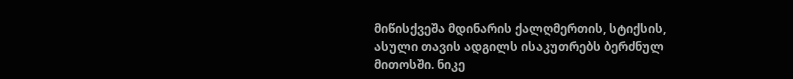მიწისქვეშა მდინარის ქალღმერთის, სტიქსის, ასული თავის ადგილს ისაკუთრებს ბერძნულ მითოსში. ნიკე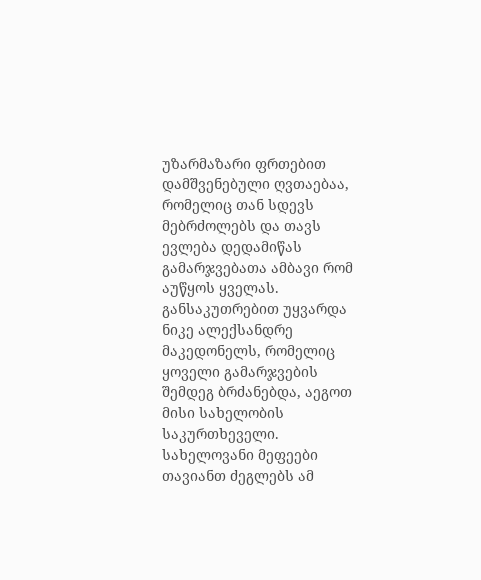უზარმაზარი ფრთებით დამშვენებული ღვთაებაა, რომელიც თან სდევს მებრძოლებს და თავს ევლება დედამიწას გამარჯვებათა ამბავი რომ აუწყოს ყველას. განსაკუთრებით უყვარდა ნიკე ალექსანდრე მაკედონელს, რომელიც ყოველი გამარჯვების შემდეგ ბრძანებდა, აეგოთ მისი სახელობის საკურთხეველი. სახელოვანი მეფეები თავიანთ ძეგლებს ამ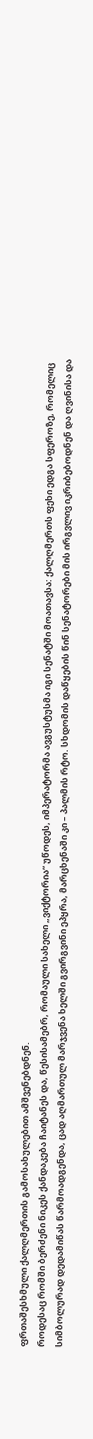ფრთაშესხმული ქალღმერთის გამოსახულებით ამშვენებდნენ.
როდესაც რომში ბერძენი ნიკეს ქანდაკება ჩაიტანეს და, წესისამებრ, რომაული სახელი „ვიქტორია“ უწოდეს, იმპერატორმა ავგუსტუსმა იგი სენატში მოათავსა: ქალღმერთს ფეხი ედგა სფეროზე, რომელიც სიმბოლურად დედამიწას წარმოადგენდა, ცად აღმართულ მარჯვენა ხელში გვირგვინი ეპყრა, მარცხენაში კი – პალმის რტო. სხდომის დაწყების წინ სენატორები მის ირგვლივ იკრიბებოდნენ და ღვინისა და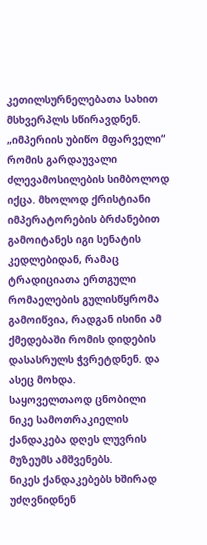კეთილსურნელებათა სახით მსხვერპლს სწირავდნენ. „იმპერიის უბიწო მფარველი“ რომის გარდაუვალი ძლევამოსილების სიმბოლოდ იქცა. მხოლოდ ქრისტიანი იმპერატორების ბრძანებით გამოიტანეს იგი სენატის კედლებიდან, რამაც ტრადიციათა ერთგული რომაელების გულისწყრომა გამოიწვია, რადგან ისინი ამ ქმედებაში რომის დიდების დასასრულს ჭვრეტდნენ. და ასეც მოხდა.
საყოველთაოდ ცნობილი ნიკე სამოთრაკიელის ქანდაკება დღეს ლუვრის მუზეუმს ამშვენებს.
ნიკეს ქანდაკებებს ხშირად უძღვნიდნენ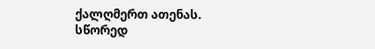ქალღმერთ ათენას. სწორედ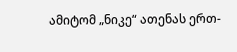ამიტომ „ნიკე“ ათენას ერთ-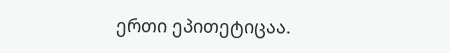ერთი ეპითეტიცაა.